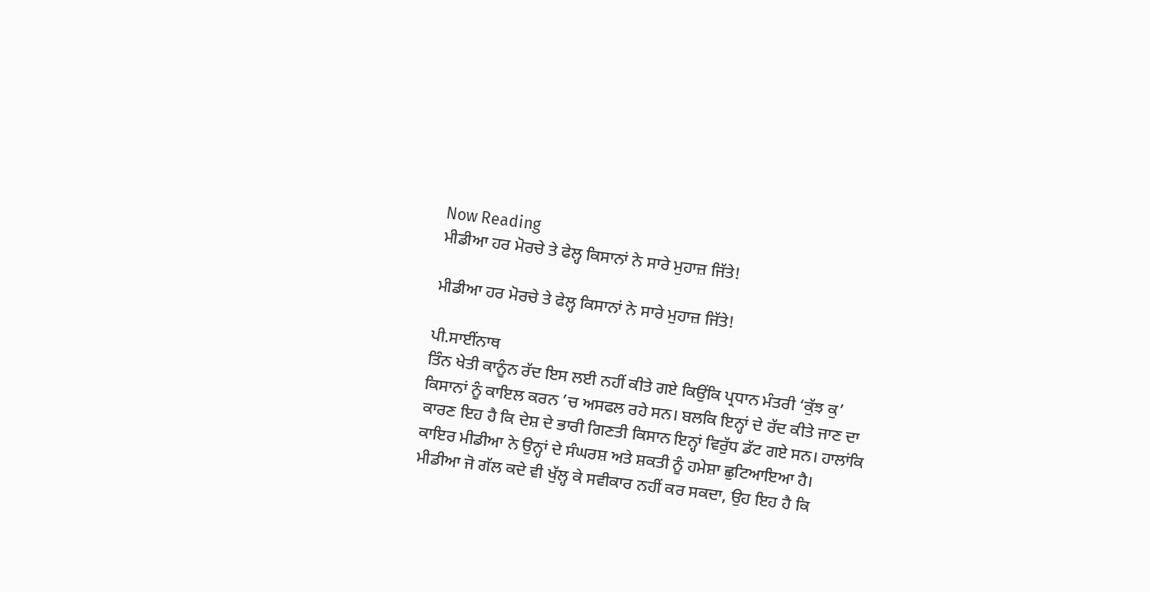Now Reading
ਮੀਡੀਆ ਹਰ ਮੋਰਚੇ ਤੇ ਫੇਲ੍ਹ ਕਿਸਾਨਾਂ ਨੇ ਸਾਰੇ ਮੁਹਾਜ਼ ਜਿੱਤੇ!

ਮੀਡੀਆ ਹਰ ਮੋਰਚੇ ਤੇ ਫੇਲ੍ਹ ਕਿਸਾਨਾਂ ਨੇ ਸਾਰੇ ਮੁਹਾਜ਼ ਜਿੱਤੇ!

ਪੀ.ਸਾਈਂਨਾਥ
ਤਿੰਨ ਖੇਤੀ ਕਾਨੂੰਨ ਰੱਦ ਇਸ ਲਈ ਨਹੀਂ ਕੀਤੇ ਗਏ ਕਿਉਂਕਿ ਪ੍ਰਧਾਨ ਮੰਤਰੀ ‘ਕੁੱਝ ਕੁ’ ਕਿਸਾਨਾਂ ਨੂੰ ਕਾਇਲ ਕਰਨ ’ਚ ਅਸਫਲ ਰਹੇ ਸਨ। ਬਲਕਿ ਇਨ੍ਹਾਂ ਦੇ ਰੱਦ ਕੀਤੇ ਜਾਣ ਦਾ ਕਾਰਣ ਇਹ ਹੈ ਕਿ ਦੇਸ਼ ਦੇ ਭਾਰੀ ਗਿਣਤੀ ਕਿਸਾਨ ਇਨ੍ਹਾਂ ਵਿਰੁੱਧ ਡੱਟ ਗਏ ਸਨ। ਹਾਲਾਂਕਿ ਕਾਇਰ ਮੀਡੀਆ ਨੇ ਉਨ੍ਹਾਂ ਦੇ ਸੰਘਰਸ਼ ਅਤੇ ਸ਼ਕਤੀ ਨੂੰ ਹਮੇਸ਼ਾ ਛੁਟਿਆਇਆ ਹੈ।
ਮੀਡੀਆ ਜੋ ਗੱਲ ਕਦੇ ਵੀ ਖੁੱਲ੍ਹ ਕੇ ਸਵੀਕਾਰ ਨਹੀਂ ਕਰ ਸਕਦਾ, ਉਹ ਇਹ ਹੈ ਕਿ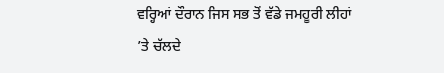ਵਰ੍ਹਿਆਂ ਦੌਰਾਨ ਜਿਸ ਸਭ ਤੋਂ ਵੱਡੇ ਜਮਹੂਰੀ ਲੀਹਾਂ ’ਤੇ ਚੱਲਦੇ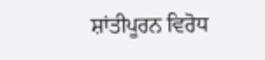ਸ਼ਾਂਤੀਪੂਰਨ ਵਿਰੋਧ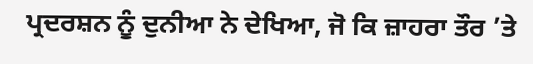ਪ੍ਰਦਰਸ਼ਨ ਨੂੰ ਦੁਨੀਆ ਨੇ ਦੇਖਿਆ, ਜੋ ਕਿ ਜ਼ਾਹਰਾ ਤੌਰ ’ਤੇ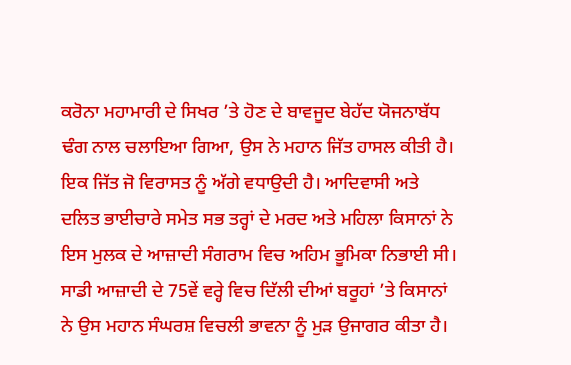ਕਰੋਨਾ ਮਹਾਮਾਰੀ ਦੇ ਸਿਖਰ ’ਤੇ ਹੋਣ ਦੇ ਬਾਵਜੂਦ ਬੇਹੱਦ ਯੋਜਨਾਬੱਧ ਢੰਗ ਨਾਲ ਚਲਾਇਆ ਗਿਆ, ਉਸ ਨੇ ਮਹਾਨ ਜਿੱਤ ਹਾਸਲ ਕੀਤੀ ਹੈ।
ਇਕ ਜਿੱਤ ਜੋ ਵਿਰਾਸਤ ਨੂੰ ਅੱਗੇ ਵਧਾਉਦੀ ਹੈ। ਆਦਿਵਾਸੀ ਅਤੇ ਦਲਿਤ ਭਾਈਚਾਰੇ ਸਮੇਤ ਸਭ ਤਰ੍ਹਾਂ ਦੇ ਮਰਦ ਅਤੇ ਮਹਿਲਾ ਕਿਸਾਨਾਂ ਨੇ ਇਸ ਮੁਲਕ ਦੇ ਆਜ਼ਾਦੀ ਸੰਗਰਾਮ ਵਿਚ ਅਹਿਮ ਭੂਮਿਕਾ ਨਿਭਾਈ ਸੀ। ਸਾਡੀ ਆਜ਼ਾਦੀ ਦੇ 75ਵੇਂ ਵਰ੍ਹੇ ਵਿਚ ਦਿੱਲੀ ਦੀਆਂ ਬਰੂਹਾਂ ’ਤੇ ਕਿਸਾਨਾਂ ਨੇ ਉਸ ਮਹਾਨ ਸੰਘਰਸ਼ ਵਿਚਲੀ ਭਾਵਨਾ ਨੂੰ ਮੁੜ ਉਜਾਗਰ ਕੀਤਾ ਹੈ।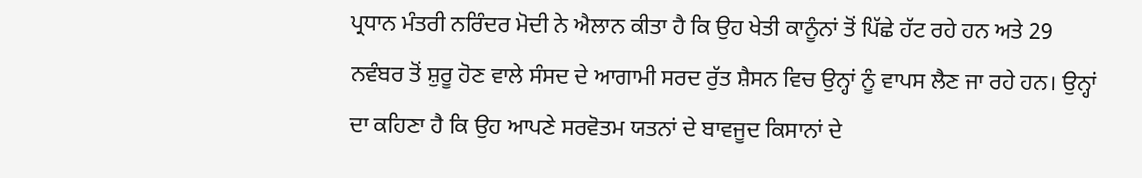ਪ੍ਰਧਾਨ ਮੰਤਰੀ ਨਰਿੰਦਰ ਮੋਦੀ ਨੇ ਐਲਾਨ ਕੀਤਾ ਹੈ ਕਿ ਉਹ ਖੇਤੀ ਕਾਨੂੰਨਾਂ ਤੋਂ ਪਿੱਛੇ ਹੱਟ ਰਹੇ ਹਨ ਅਤੇ 29 ਨਵੰਬਰ ਤੋਂ ਸ਼ੁਰੂ ਹੋਣ ਵਾਲੇ ਸੰਸਦ ਦੇ ਆਗਾਮੀ ਸਰਦ ਰੁੱਤ ਸ਼ੈਸਨ ਵਿਚ ਉਨ੍ਹਾਂ ਨੂੰ ਵਾਪਸ ਲੈਣ ਜਾ ਰਹੇ ਹਨ। ਉਨ੍ਹਾਂ ਦਾ ਕਹਿਣਾ ਹੈ ਕਿ ਉਹ ਆਪਣੇ ਸਰਵੋਤਮ ਯਤਨਾਂ ਦੇ ਬਾਵਜੂਦ ਕਿਸਾਨਾਂ ਦੇ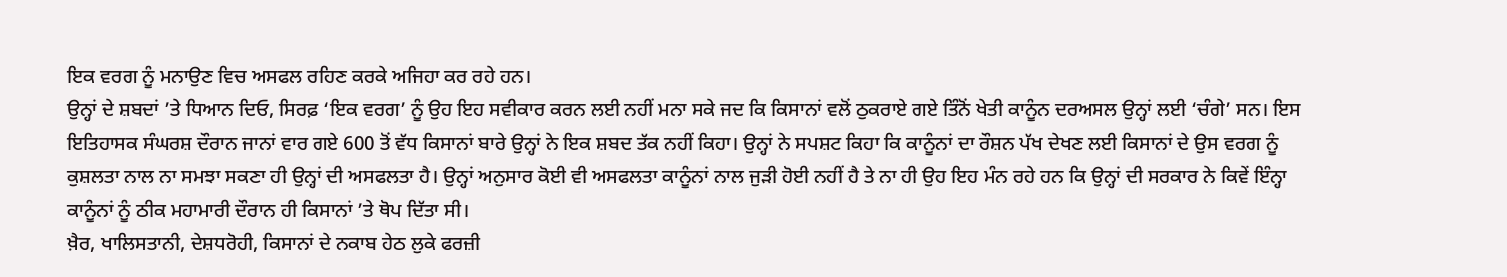ਇਕ ਵਰਗ ਨੂੰ ਮਨਾਉਣ ਵਿਚ ਅਸਫਲ ਰਹਿਣ ਕਰਕੇ ਅਜਿਹਾ ਕਰ ਰਹੇ ਹਨ।
ਉਨ੍ਹਾਂ ਦੇ ਸ਼ਬਦਾਂ ’ਤੇ ਧਿਆਨ ਦਿਓ, ਸਿਰਫ਼ ‘ਇਕ ਵਰਗ’ ਨੂੰ ਉਹ ਇਹ ਸਵੀਕਾਰ ਕਰਨ ਲਈ ਨਹੀਂ ਮਨਾ ਸਕੇ ਜਦ ਕਿ ਕਿਸਾਨਾਂ ਵਲੋਂ ਠੁਕਰਾਏ ਗਏ ਤਿੰਨੋਂ ਖੇਤੀ ਕਾਨੂੰਨ ਦਰਅਸਲ ਉਨ੍ਹਾਂ ਲਈ ‘ਚੰਗੇ’ ਸਨ। ਇਸ ਇਤਿਹਾਸਕ ਸੰਘਰਸ਼ ਦੌਰਾਨ ਜਾਨਾਂ ਵਾਰ ਗਏ 600 ਤੋਂ ਵੱਧ ਕਿਸਾਨਾਂ ਬਾਰੇ ਉਨ੍ਹਾਂ ਨੇ ਇਕ ਸ਼ਬਦ ਤੱਕ ਨਹੀਂ ਕਿਹਾ। ਉਨ੍ਹਾਂ ਨੇ ਸਪਸ਼ਟ ਕਿਹਾ ਕਿ ਕਾਨੂੰਨਾਂ ਦਾ ਰੌਸ਼ਨ ਪੱਖ ਦੇਖਣ ਲਈ ਕਿਸਾਨਾਂ ਦੇ ਉਸ ਵਰਗ ਨੂੰ ਕੁਸ਼ਲਤਾ ਨਾਲ ਨਾ ਸਮਝਾ ਸਕਣਾ ਹੀ ਉਨ੍ਹਾਂ ਦੀ ਅਸਫਲਤਾ ਹੈ। ਉਨ੍ਹਾਂ ਅਨੁਸਾਰ ਕੋਈ ਵੀ ਅਸਫਲਤਾ ਕਾਨੂੰਨਾਂ ਨਾਲ ਜੁੜੀ ਹੋਈ ਨਹੀਂ ਹੈ ਤੇ ਨਾ ਹੀ ਉਹ ਇਹ ਮੰਨ ਰਹੇ ਹਨ ਕਿ ਉਨ੍ਹਾਂ ਦੀ ਸਰਕਾਰ ਨੇ ਕਿਵੇਂ ਇੰਨ੍ਹਾ ਕਾਨੂੰਨਾਂ ਨੂੰ ਠੀਕ ਮਹਾਮਾਰੀ ਦੌਰਾਨ ਹੀ ਕਿਸਾਨਾਂ ’ਤੇ ਥੋਪ ਦਿੱਤਾ ਸੀ।
ਖ਼ੈਰ, ਖਾਲਿਸਤਾਨੀ, ਦੇਸ਼ਧਰੋਹੀ, ਕਿਸਾਨਾਂ ਦੇ ਨਕਾਬ ਹੇਠ ਲੁਕੇ ਫਰਜ਼ੀ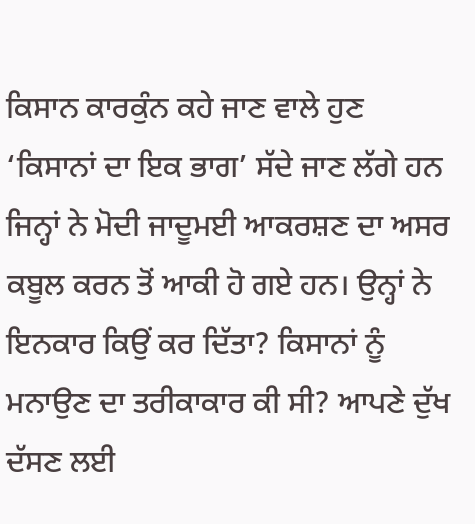ਕਿਸਾਨ ਕਾਰਕੁੰਨ ਕਹੇ ਜਾਣ ਵਾਲੇ ਹੁਣ ‘ਕਿਸਾਨਾਂ ਦਾ ਇਕ ਭਾਗ’ ਸੱਦੇ ਜਾਣ ਲੱਗੇ ਹਨ ਜਿਨ੍ਹਾਂ ਨੇ ਮੋਦੀ ਜਾਦੂਮਈ ਆਕਰਸ਼ਣ ਦਾ ਅਸਰ ਕਬੂਲ ਕਰਨ ਤੋਂ ਆਕੀ ਹੋ ਗਏ ਹਨ। ਉਨ੍ਹਾਂ ਨੇ ਇਨਕਾਰ ਕਿਉਂ ਕਰ ਦਿੱਤਾ? ਕਿਸਾਨਾਂ ਨੂੰ ਮਨਾਉਣ ਦਾ ਤਰੀਕਾਕਾਰ ਕੀ ਸੀ? ਆਪਣੇ ਦੁੱਖ ਦੱਸਣ ਲਈ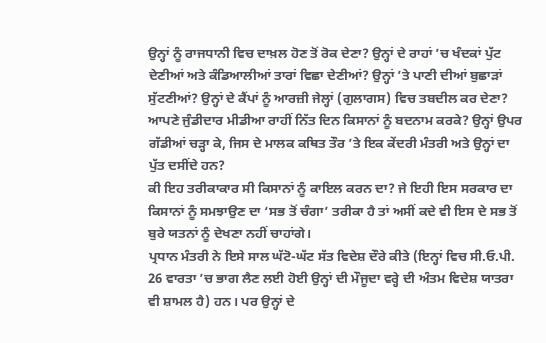ਉਨ੍ਹਾਂ ਨੂੰ ਰਾਜਧਾਨੀ ਵਿਚ ਦਾਖ਼ਲ ਹੋਣ ਤੋਂ ਰੋਕ ਦੇਣਾ? ਉਨ੍ਹਾਂ ਦੇ ਰਾਹਾਂ ’ਚ ਖੰਦਕਾਂ ਪੁੱਟ ਦੇਣੀਆਂ ਅਤੇ ਕੰਡਿਆਲੀਆਂ ਤਾਰਾਂ ਵਿਛਾ ਦੇਣੀਆਂ? ਉਨ੍ਹਾਂ ’ਤੇ ਪਾਣੀ ਦੀਆਂ ਬੁਛਾੜਾਂ ਸੁੱਟਣੀਆਂ? ਉਨ੍ਹਾਂ ਦੇ ਕੈਂਪਾਂ ਨੂੰ ਆਰਜ਼ੀ ਜੇਲ੍ਹਾਂ (ਗੁਲਾਗਸ) ਵਿਚ ਤਬਦੀਲ ਕਰ ਦੇਣਾ? ਆਪਣੇ ਜੁੰਡੀਦਾਰ ਮੀਡੀਆ ਰਾਹੀਂ ਨਿੱਤ ਦਿਨ ਕਿਸਾਨਾਂ ਨੂੰ ਬਦਨਾਮ ਕਰਕੇ? ਉਨ੍ਹਾਂ ਉਪਰ ਗੱਡੀਆਂ ਚੜ੍ਹਾ ਕੇ, ਜਿਸ ਦੇ ਮਾਲਕ ਕਥਿਤ ਤੌਰ ’ਤੇ ਇਕ ਕੇਂਦਰੀ ਮੰਤਰੀ ਅਤੇ ਉਨ੍ਹਾਂ ਦਾ ਪੁੱਤ ਦਸੀਂਦੇ ਹਨ?
ਕੀ ਇਹ ਤਰੀਕਾਕਾਰ ਸੀ ਕਿਸਾਨਾਂ ਨੂੰ ਕਾਇਲ ਕਰਨ ਦਾ? ਜੇ ਇਹੀ ਇਸ ਸਰਕਾਰ ਦਾ ਕਿਸਾਨਾਂ ਨੂੰ ਸਮਝਾਉਣ ਦਾ ‘ਸਭ ਤੋਂ ਚੰਗਾ’ ਤਰੀਕਾ ਹੈ ਤਾਂ ਅਸੀਂ ਕਦੇ ਵੀ ਇਸ ਦੇ ਸਭ ਤੋਂ ਬੁਰੇ ਯਤਨਾਂ ਨੂੰ ਦੇਖਣਾ ਨਹੀਂ ਚਾਹਾਂਗੇ।
ਪ੍ਰਧਾਨ ਮੰਤਰੀ ਨੇ ਇਸੇ ਸਾਲ ਘੱਟੋ-ਘੱਟ ਸੱਤ ਵਿਦੇਸ਼ ਦੌਰੇ ਕੀਤੇ (ਇਨ੍ਹਾਂ ਵਿਚ ਸੀ.ਓ.ਪੀ. 26 ਵਾਰਤਾ ’ਚ ਭਾਗ ਲੈਣ ਲਈ ਹੋਈ ਉਨ੍ਹਾਂ ਦੀ ਮੌਜੂਦਾ ਵਰ੍ਹੇ ਦੀ ਅੰਤਮ ਵਿਦੇਸ਼ ਯਾਤਰਾ ਵੀ ਸ਼ਾਮਲ ਹੈ) ਹਨ। ਪਰ ਉਨ੍ਹਾਂ ਦੇ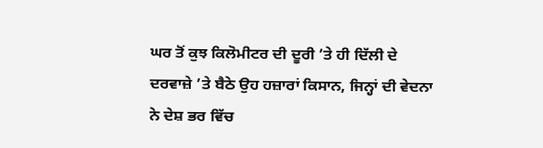ਘਰ ਤੋਂ ਕੁਝ ਕਿਲੋਮੀਟਰ ਦੀ ਦੂਰੀ ’ਤੇ ਹੀ ਦਿੱਲੀ ਦੇ ਦਰਵਾਜ਼ੇ ’ਤੇ ਬੈਠੇ ਉਹ ਹਜ਼ਾਰਾਂ ਕਿਸਾਨ, ਜਿਨ੍ਹਾਂ ਦੀ ਵੇਦਨਾ ਨੇ ਦੇਸ਼ ਭਰ ਵਿੱਚ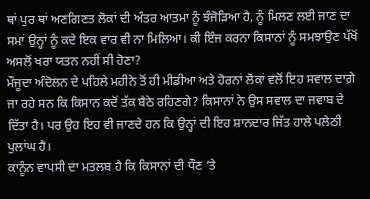ਥਾਂ ਪੁਰ ਥਾਂ ਅਣਗਿਣਤ ਲੋਕਾਂ ਦੀ ਅੰਤਰ ਆਤਮਾ ਨੂੰ ਝੰਜੋੜਿਆ ਹੈ, ਨੂੰ ਮਿਲਣ ਲਈ ਜਾਣ ਦਾ ਸਮਾਂ ਉਨ੍ਹਾਂ ਨੂੰ ਕਦੇ ਇਕ ਵਾਰ ਵੀ ਨਾ ਮਿਲਿਆ। ਕੀ ਇੰਜ ਕਰਨਾ ਕਿਸਾਨਾਂ ਨੂੰ ਸਮਝਾਉਣ ਪੱਖੋਂ ਅਸਲੋਂ ਖਰਾ ਯਤਨ ਨਹੀਂ ਸੀ ਹੋਣਾ?
ਮੌਜੂਦਾ ਅੰਦੋਲਨ ਦੇ ਪਹਿਲੇ ਮਹੀਨੇ ਤੋਂ ਹੀ ਮੀਡੀਆ ਅਤੇ ਹੋਰਨਾਂ ਲੋਕਾਂ ਵਲੋਂ ਇਹ ਸਵਾਲ ਦਾਗ਼ੇ ਜਾ ਰਹੇ ਸਨ ਕਿ ਕਿਸਾਨ ਕਦੋਂ ਤੱਕ ਬੈਠੇ ਰਹਿਣਗੇ? ਕਿਸਾਨਾਂ ਨੇ ਉਸ ਸਵਾਲ ਦਾ ਜਵਾਬ ਦੇ ਦਿੱਤਾ ਹੈ। ਪਰ ਉਹ ਇਹ ਵੀ ਜਾਣਦੇ ਹਨ ਕਿ ਉਨ੍ਹਾਂ ਦੀ ਇਹ ਸ਼ਾਨਦਾਰ ਜਿੱਤ ਹਾਲੇ ਪਲੇਠੀ ਪੁਲਾਂਘ ਹੈ।
ਕਾਨੂੰਨ ਵਾਪਸੀ ਦਾ ਮਤਲਬ ਹੈ ਕਿ ਕਿਸਾਨਾਂ ਦੀ ਧੌਣ ‘ਤੇ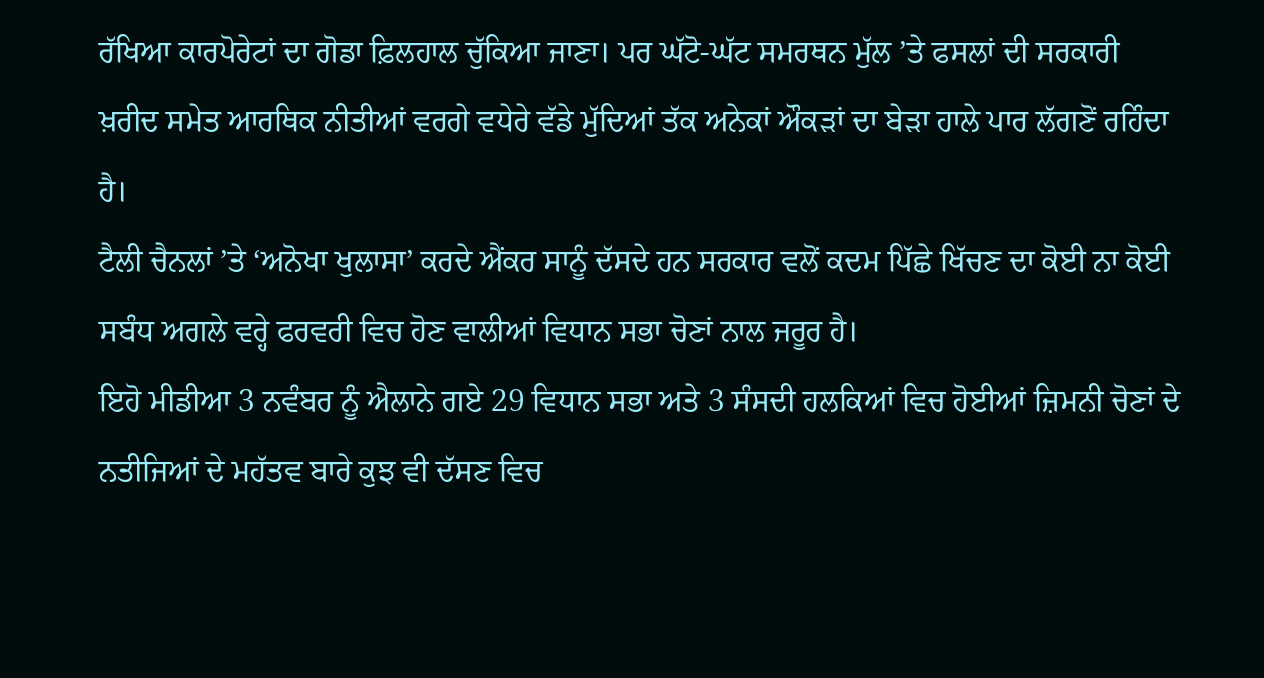ਰੱਖਿਆ ਕਾਰਪੋਰੇਟਾਂ ਦਾ ਗੋਡਾ ਫ਼ਿਲਹਾਲ ਚੁੱਕਿਆ ਜਾਣਾ। ਪਰ ਘੱਟੋ-ਘੱਟ ਸਮਰਥਨ ਮੁੱਲ ’ਤੇ ਫਸਲਾਂ ਦੀ ਸਰਕਾਰੀ ਖ਼ਰੀਦ ਸਮੇਤ ਆਰਥਿਕ ਨੀਤੀਆਂ ਵਰਗੇ ਵਧੇਰੇ ਵੱਡੇ ਮੁੱਦਿਆਂ ਤੱਕ ਅਨੇਕਾਂ ਔਕੜਾਂ ਦਾ ਬੇੜਾ ਹਾਲੇ ਪਾਰ ਲੱਗਣੋਂ ਰਹਿੰਦਾ ਹੈ।
ਟੈਲੀ ਚੈਨਲਾਂ ’ਤੇ ‘ਅਨੋਖਾ ਖੁਲਾਸਾ’ ਕਰਦੇ ਐਂਕਰ ਸਾਨੂੰ ਦੱਸਦੇ ਹਨ ਸਰਕਾਰ ਵਲੋਂ ਕਦਮ ਪਿੱਛੇ ਖਿੱਚਣ ਦਾ ਕੋਈ ਨਾ ਕੋਈ ਸਬੰਧ ਅਗਲੇ ਵਰ੍ਹੇ ਫਰਵਰੀ ਵਿਚ ਹੋਣ ਵਾਲੀਆਂ ਵਿਧਾਨ ਸਭਾ ਚੋਣਾਂ ਨਾਲ ਜਰੂਰ ਹੈ।
ਇਹੋ ਮੀਡੀਆ 3 ਨਵੰਬਰ ਨੂੰ ਐਲਾਨੇ ਗਏ 29 ਵਿਧਾਨ ਸਭਾ ਅਤੇ 3 ਸੰਸਦੀ ਹਲਕਿਆਂ ਵਿਚ ਹੋਈਆਂ ਜ਼ਿਮਨੀ ਚੋਣਾਂ ਦੇ ਨਤੀਜਿਆਂ ਦੇ ਮਹੱਤਵ ਬਾਰੇ ਕੁਝ ਵੀ ਦੱਸਣ ਵਿਚ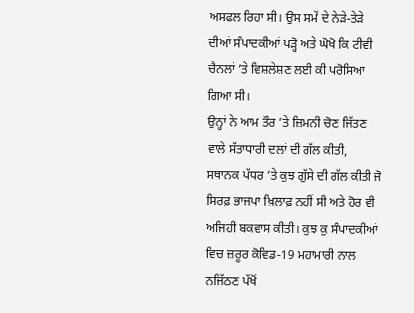ਅਸਫਲ ਰਿਹਾ ਸੀ। ਉਸ ਸਮੇਂ ਦੇ ਨੇੜੇ-ਤੇੜੇ ਦੀਆਂ ਸੰਪਾਦਕੀਆਂ ਪੜ੍ਹੋ ਅਤੇ ਘੋਖੋ ਕਿ ਟੀਵੀ ਚੈਨਲਾਂ ’ਤੇ ਵਿਸ਼ਲੇਸ਼ਣ ਲਈ ਕੀ ਪਰੋਸਿਆ ਗਿਆ ਸੀ।
ਉਨ੍ਹਾਂ ਨੇ ਆਮ ਤੌਰ ’ਤੇ ਜ਼ਿਮਨੀ ਚੋਣ ਜਿੱਤਣ ਵਾਲੇ ਸੱਤਾਧਾਰੀ ਦਲਾਂ ਦੀ ਗੱਲ ਕੀਤੀ, ਸਥਾਨਕ ਪੱਧਰ ’ਤੇ ਕੁਝ ਗੁੱਸੇ ਦੀ ਗੱਲ ਕੀਤੀ ਜੋ ਸਿਰਫ਼ ਭਾਜਪਾ ਖ਼ਿਲਾਫ਼ ਨਹੀਂ ਸੀ ਅਤੇ ਹੋਰ ਵੀ ਅਜਿਹੀ ਬਕਵਾਸ ਕੀਤੀ। ਕੁਝ ਕੁ ਸੰਪਾਦਕੀਆਂ ਵਿਚ ਜ਼ਰੂਰ ਕੋਵਿਡ-19 ਮਹਾਮਾਰੀ ਨਾਲ ਨਜਿੱਠਣ ਪੱਖੋਂ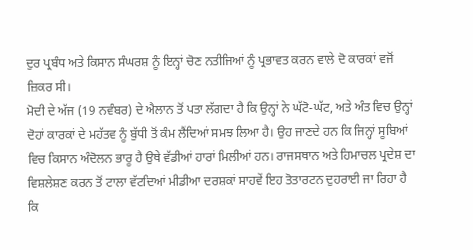ਦੁਰ ਪ੍ਰਬੰਧ ਅਤੇ ਕਿਸਾਨ ਸੰਘਰਸ਼ ਨੂੰ ਇਨ੍ਹਾਂ ਚੋਣ ਨਤੀਜਿਆਂ ਨੂੰ ਪ੍ਰਭਾਵਤ ਕਰਨ ਵਾਲੇ ਦੋ ਕਾਰਕਾਂ ਵਜੋਂ ਜ਼ਿਕਰ ਸੀ।
ਮੋਦੀ ਦੇ ਅੱਜ (19 ਨਵੰਬਰ) ਦੇ ਐਲਾਨ ਤੋਂ ਪਤਾ ਲੱਗਦਾ ਹੈ ਕਿ ਉਨ੍ਹਾਂ ਨੇ ਘੱਟੋ-ਘੱਟ, ਅਤੇ ਅੰਤ ਵਿਚ ਉਨ੍ਹਾਂ ਦੋਹਾਂ ਕਾਰਕਾਂ ਦੇ ਮਹੱਤਵ ਨੂੰ ਬੁੱਧੀ ਤੋਂ ਕੰਮ ਲੈਂਦਿਆਂ ਸਮਝ ਲਿਆ ਹੈ। ਉਹ ਜਾਣਦੇ ਹਨ ਕਿ ਜਿਨ੍ਹਾਂ ਸੂਬਿਆਂ ਵਿਚ ਕਿਸਾਨ ਅੰਦੋਲਨ ਭਾਰੂ ਹੈ ਉਥੇ ਵੱਡੀਆਂ ਹਾਰਾਂ ਮਿਲੀਆਂ ਹਨ। ਰਾਜਸਥਾਨ ਅਤੇ ਹਿਮਾਚਲ ਪ੍ਰਦੇਸ਼ ਦਾ ਵਿਸ਼ਲੇਸ਼ਣ ਕਰਨ ਤੋਂ ਟਾਲਾ ਵੱਟਦਿਆਂ ਮੀਡੀਆ ਦਰਸ਼ਕਾਂ ਸਾਹਵੇਂ ਇਹ ਤੋਤਾਰਟਨ ਦੁਹਰਾਈ ਜਾ ਰਿਹਾ ਹੈ ਕਿ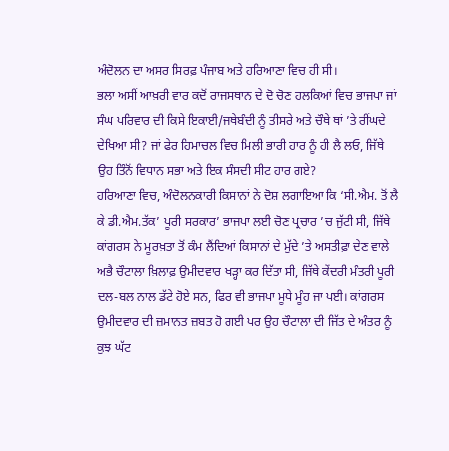ਅੰਦੋਲਨ ਦਾ ਅਸਰ ਸਿਰਫ਼ ਪੰਜਾਬ ਅਤੇ ਹਰਿਆਣਾ ਵਿਚ ਹੀ ਸੀ।
ਭਲਾ ਅਸੀਂ ਆਖ਼ਰੀ ਵਾਰ ਕਦੋਂ ਰਾਜਸਥਾਨ ਦੇ ਦੋ ਚੋਣ ਹਲਕਿਆਂ ਵਿਚ ਭਾਜਪਾ ਜਾਂ ਸੰਘ ਪਰਿਵਾਰ ਦੀ ਕਿਸੇ ਇਕਾਈ/ਜਥੇਬੰਦੀ ਨੂੰ ਤੀਸਰੇ ਅਤੇ ਚੌਥੇ ਥਾਂ ’ਤੇ ਰੀਂਘਦੇ ਦੇਖਿਆ ਸੀ? ਜਾਂ ਫੇਰ ਹਿਮਾਚਲ ਵਿਚ ਮਿਲੀ ਭਾਰੀ ਹਾਰ ਨੂੰ ਹੀ ਲੈ ਲਓ, ਜਿੱਥੇ ਉਹ ਤਿੰਨੋਂ ਵਿਧਾਨ ਸਭਾ ਅਤੇ ਇਕ ਸੰਸਦੀ ਸੀਟ ਹਾਰ ਗਏ?
ਹਰਿਆਣਾ ਵਿਚ, ਅੰਦੋਲਨਕਾਰੀ ਕਿਸਾਨਾਂ ਨੇ ਦੋਸ਼ ਲਗਾਇਆ ਕਿ ‘ਸੀ.ਐਮ. ਤੋਂ ਲੈ ਕੇ ਡੀ.ਐਮ.ਤੱਕ’ ਪੂਰੀ ਸਰਕਾਰ’ ਭਾਜਪਾ ਲਈ ਚੋਣ ਪ੍ਰਚਾਰ ’ਚ ਜੁੱਟੀ ਸੀ, ਜਿੱਥੇ ਕਾਂਗਰਸ ਨੇ ਮੂਰਖ਼ਤਾ ਤੋਂ ਕੰਮ ਲੈਂਦਿਆਂ ਕਿਸਾਨਾਂ ਦੇ ਮੁੱਦੇ ’ਤੇ ਅਸਤੀਫ਼ਾ ਦੇਣ ਵਾਲੇ ਅਭੈ ਚੌਟਾਲਾ ਖ਼ਿਲਾਫ਼ ਉਮੀਦਵਾਰ ਖੜ੍ਹਾ ਕਰ ਦਿੱਤਾ ਸੀ, ਜਿੱਥੇ ਕੇਂਦਰੀ ਮੰਤਰੀ ਪੂਰੀ ਦਲ-ਬਲ ਨਾਲ ਡੱਟੇ ਹੋਏ ਸਨ, ਫਿਰ ਵੀ ਭਾਜਪਾ ਮੂਧੇ ਮੂੰਹ ਜਾ ਪਈ। ਕਾਂਗਰਸ ਉਮੀਦਵਾਰ ਦੀ ਜ਼ਮਾਨਤ ਜ਼ਬਤ ਹੋ ਗਈ ਪਰ ਉਹ ਚੌਟਾਲਾ ਦੀ ਜਿੱਤ ਦੇ ਅੰਤਰ ਨੂੰ ਕੁਝ ਘੱਟ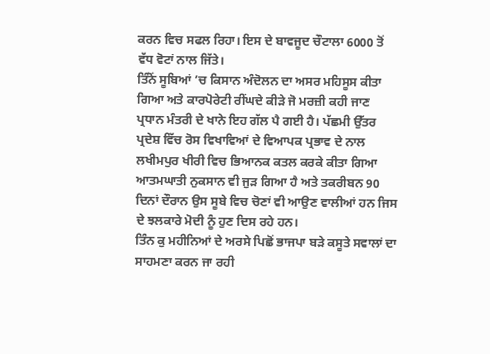ਕਰਨ ਵਿਚ ਸਫਲ ਰਿਹਾ। ਇਸ ਦੇ ਬਾਵਜੂਦ ਚੌਟਾਲਾ 6000 ਤੋਂ ਵੱਧ ਵੋਟਾਂ ਨਾਲ ਜਿੱਤੇ।
ਤਿੰਨੋਂ ਸੂਬਿਆਂ ’ਚ ਕਿਸਾਨ ਅੰਦੋਲਨ ਦਾ ਅਸਰ ਮਹਿਸੂਸ ਕੀਤਾ ਗਿਆ ਅਤੇ ਕਾਰਪੋਰੇਟੀ ਰੀਂਘਦੇ ਕੀੜੇ ਜੋ ਮਰਜ਼ੀ ਕਹੀ ਜਾਣ ਪ੍ਰਧਾਨ ਮੰਤਰੀ ਦੇ ਖਾਨੇ ਇਹ ਗੱਲ ਪੈ ਗਈ ਹੈ। ਪੱਛਮੀ ਉੱਤਰ ਪ੍ਰਦੇਸ਼ ਵਿੱਚ ਰੋਸ ਵਿਖਾਵਿਆਂ ਦੇ ਵਿਆਪਕ ਪ੍ਰਭਾਵ ਦੇ ਨਾਲ ਲਖੀਮਪੁਰ ਖੀਰੀ ਵਿਚ ਭਿਆਨਕ ਕਤਲ ਕਰਕੇ ਕੀਤਾ ਗਿਆ ਆਤਮਘਾਤੀ ਨੁਕਸਾਨ ਵੀ ਜੁੜ ਗਿਆ ਹੈ ਅਤੇ ਤਕਰੀਬਨ 90 ਦਿਨਾਂ ਦੌਰਾਨ ਉਸ ਸੂਬੇ ਵਿਚ ਚੋਣਾਂ ਵੀ ਆਉਣ ਵਾਲੀਆਂ ਹਨ ਜਿਸ ਦੇ ਝਲਕਾਰੇ ਮੋਦੀ ਨੂੰ ਹੁਣ ਦਿਸ ਰਹੇ ਹਨ।
ਤਿੰਨ ਕੁ ਮਹੀਨਿਆਂ ਦੇ ਅਰਸੇ ਪਿਛੋਂ ਭਾਜਪਾ ਬੜੇ ਕਸੂਤੇ ਸਵਾਲਾਂ ਦਾ ਸਾਹਮਣਾ ਕਰਨ ਜਾ ਰਹੀ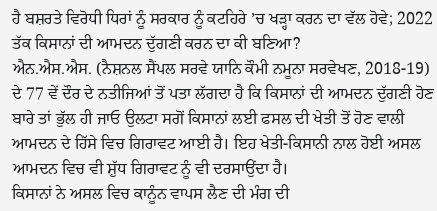ਹੈ ਬਸ਼ਰਤੇ ਵਿਰੋਧੀ ਧਿਰਾਂ ਨੂੰ ਸਰਕਾਰ ਨੂੰ ਕਟਹਿਰੇ ’ਚ ਖੜ੍ਹਾ ਕਰਨ ਦਾ ਵੱਲ ਹੋਵੇ; 2022 ਤੱਕ ਕਿਸਾਨਾਂ ਦੀ ਆਮਦਨ ਦੁੱਗਣੀ ਕਰਨ ਦਾ ਕੀ ਬਣਿਆ?
ਐਨ.ਐਸ.ਐਸ. (ਨੈਸ਼ਨਲ ਸੈਂਪਲ ਸਰਵੇ ਯਾਨਿ ਕੌਮੀ ਨਮੂਨਾ ਸਰਵੇਖਣ, 2018-19) ਦੇ 77 ਵੇਂ ਦੌਰ ਦੇ ਨਤੀਜਿਆਂ ਤੋਂ ਪਤਾ ਲੱਗਦਾ ਹੈ ਕਿ ਕਿਸਾਨਾਂ ਦੀ ਆਮਦਨ ਦੁੱਗਣੀ ਹੋਣ ਬਾਰੇ ਤਾਂ ਭੁੱਲ ਹੀ ਜਾਓ ਉਲਟਾ ਸਗੋਂ ਕਿਸਾਨਾਂ ਲਈ ਫਸਲ ਦੀ ਖੇਤੀ ਤੋਂ ਹੋਣ ਵਾਲੀ ਆਮਦਨ ਦੇ ਹਿੱਸੇ ਵਿਚ ਗਿਰਾਵਟ ਆਈ ਹੈ। ਇਹ ਖੇਤੀ-ਕਿਸਾਨੀ ਨਾਲ ਹੋਈ ਅਸਲ ਆਮਦਨ ਵਿਚ ਵੀ ਸ਼ੁੱਧ ਗਿਰਾਵਟ ਨੂੰ ਵੀ ਦਰਸਾਉਂਦਾ ਹੈ।
ਕਿਸਾਨਾਂ ਨੇ ਅਸਲ ਵਿਚ ਕਾਨੂੰਨ ਵਾਪਸ ਲੈਣ ਦੀ ਮੰਗ ਦੀ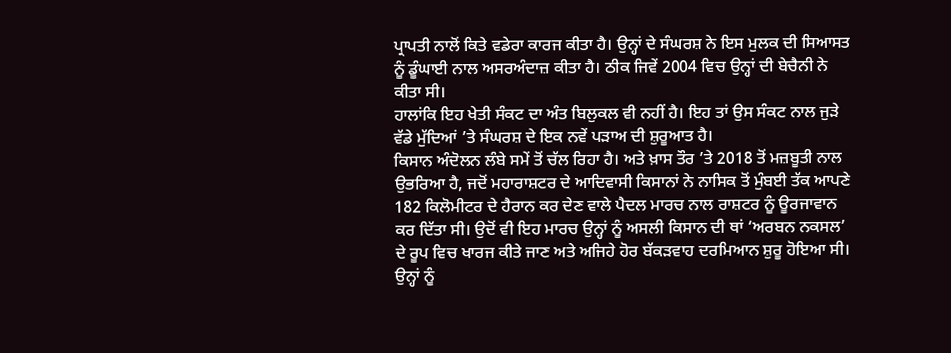ਪ੍ਰਾਪਤੀ ਨਾਲੋਂ ਕਿਤੇ ਵਡੇਰਾ ਕਾਰਜ ਕੀਤਾ ਹੈ। ਉਨ੍ਹਾਂ ਦੇ ਸੰਘਰਸ਼ ਨੇ ਇਸ ਮੁਲਕ ਦੀ ਸਿਆਸਤ ਨੂੰ ਡੂੰਘਾਈ ਨਾਲ ਅਸਰਅੰਦਾਜ਼ ਕੀਤਾ ਹੈ। ਠੀਕ ਜਿਵੇਂ 2004 ਵਿਚ ਉਨ੍ਹਾਂ ਦੀ ਬੇਚੈਨੀ ਨੇ ਕੀਤਾ ਸੀ।
ਹਾਲਾਂਕਿ ਇਹ ਖੇਤੀ ਸੰਕਟ ਦਾ ਅੰਤ ਬਿਲੁਕਲ ਵੀ ਨਹੀਂ ਹੈ। ਇਹ ਤਾਂ ਉਸ ਸੰਕਟ ਨਾਲ ਜੁੜੇ ਵੱਡੇ ਮੁੱਦਿਆਂ ’ਤੇ ਸੰਘਰਸ਼ ਦੇ ਇਕ ਨਵੇਂ ਪੜਾਅ ਦੀ ਸ਼ੁਰੂਆਤ ਹੈ।
ਕਿਸਾਨ ਅੰਦੋਲਨ ਲੰਬੇ ਸਮੇਂ ਤੋਂ ਚੱਲ ਰਿਹਾ ਹੈ। ਅਤੇ ਖ਼ਾਸ ਤੌਰ ’ਤੇ 2018 ਤੋਂ ਮਜ਼ਬੂਤੀ ਨਾਲ ਉਭਰਿਆ ਹੈ, ਜਦੋਂ ਮਹਾਰਾਸ਼ਟਰ ਦੇ ਆਦਿਵਾਸੀ ਕਿਸਾਨਾਂ ਨੇ ਨਾਸਿਕ ਤੋਂ ਮੁੰਬਈ ਤੱਕ ਆਪਣੇ 182 ਕਿਲੋਮੀਟਰ ਦੇ ਹੈਰਾਨ ਕਰ ਦੇਣ ਵਾਲੇ ਪੈਦਲ ਮਾਰਚ ਨਾਲ ਰਾਸ਼ਟਰ ਨੂੰ ਊਰਜਾਵਾਨ ਕਰ ਦਿੱਤਾ ਸੀ। ਉਦੋਂ ਵੀ ਇਹ ਮਾਰਚ ਉਨ੍ਹਾਂ ਨੂੰ ਅਸਲੀ ਕਿਸਾਨ ਦੀ ਥਾਂ ‘ਅਰਬਨ ਨਕਸਲ’ ਦੇ ਰੂਪ ਵਿਚ ਖਾਰਜ ਕੀਤੇ ਜਾਣ ਅਤੇ ਅਜਿਹੇ ਹੋਰ ਬੱਕੜਵਾਹ ਦਰਮਿਆਨ ਸ਼ੁਰੂ ਹੋਇਆ ਸੀ। ਉਨ੍ਹਾਂ ਨੂੰ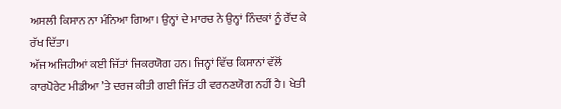ਅਸਲੀ ਕਿਸਾਨ ਨਾ ਮੰਨਿਆ ਗਿਆ। ਉਨ੍ਹਾਂ ਦੇ ਮਾਰਚ ਨੇ ਉਨ੍ਹਾਂ ਨਿੰਦਕਾਂ ਨੂੰ ਰੌਂਦ ਕੇ ਰੱਖ ਦਿੱਤਾ।
ਅੱਜ ਅਜਿਹੀਆਂ ਕਈ ਜਿੱਤਾਂ ਜਿਕਰਯੋਗ ਹਨ। ਜਿਨ੍ਹਾਂ ਵਿੱਚ ਕਿਸਾਨਾਂ ਵੱਲੋਂ ਕਾਰਪੋਰੇਟ ਮੀਡੀਆ ’ਤੇ ਦਰਜ ਕੀਤੀ ਗਈ ਜਿੱਤ ਹੀ ਵਰਨਣਯੋਗ ਨਹੀਂ ਹੈ। ਖੇਤੀ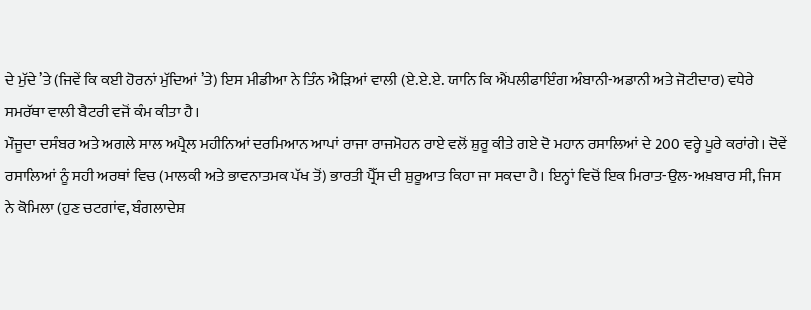ਦੇ ਮੁੱਦੇ ’ਤੇ (ਜਿਵੇਂ ਕਿ ਕਈ ਹੋਰਨਾਂ ਮੁੱਦਿਆਂ ’ਤੇ) ਇਸ ਮੀਡੀਆ ਨੇ ਤਿੰਨ ਐੜਿਆਂ ਵਾਲੀ (ਏ.ਏ.ਏ. ਯਾਨਿ ਕਿ ਐਂਪਲੀਫਾਇੰਗ ਅੰਬਾਨੀ-ਅਡਾਨੀ ਅਤੇ ਜੋਟੀਦਾਰ) ਵਧੇਰੇ ਸਮਰੱਥਾ ਵਾਲੀ ਬੈਟਰੀ ਵਜੋਂ ਕੰਮ ਕੀਤਾ ਹੈ।
ਮੌਜੂਦਾ ਦਸੰਬਰ ਅਤੇ ਅਗਲੇ ਸਾਲ ਅਪ੍ਰੈਲ ਮਹੀਨਿਆਂ ਦਰਮਿਆਨ ਆਪਾਂ ਰਾਜਾ ਰਾਜਮੋਹਨ ਰਾਏ ਵਲੋਂ ਸ਼ੁਰੂ ਕੀਤੇ ਗਏ ਦੋ ਮਹਾਨ ਰਸਾਲਿਆਂ ਦੇ 200 ਵਰ੍ਹੇ ਪੂਰੇ ਕਰਾਂਗੇ। ਦੋਵੇਂ ਰਸਾਲਿਆਂ ਨੂੰ ਸਹੀ ਅਰਥਾਂ ਵਿਚ (ਮਾਲਕੀ ਅਤੇ ਭਾਵਨਾਤਮਕ ਪੱਖ ਤੋਂ) ਭਾਰਤੀ ਪ੍ਰੈੱਸ ਦੀ ਸ਼ੁਰੂਆਤ ਕਿਹਾ ਜਾ ਸਕਦਾ ਹੈ। ਇਨ੍ਹਾਂ ਵਿਚੋਂ ਇਕ ਮਿਰਾਤ-ਉਲ-ਅਖ਼ਬਾਰ ਸੀ, ਜਿਸ ਨੇ ਕੋਮਿਲਾ (ਹੁਣ ਚਟਗਾਂਵ, ਬੰਗਲਾਦੇਸ਼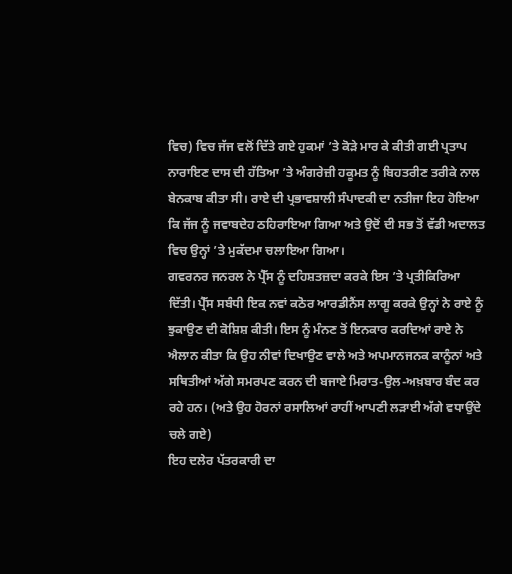ਵਿਚ) ਵਿਚ ਜੱਜ ਵਲੋਂ ਦਿੱਤੇ ਗਏ ਹੁਕਮਾਂ ’ਤੇ ਕੋੜੇ ਮਾਰ ਕੇ ਕੀਤੀ ਗਈ ਪ੍ਰਤਾਪ ਨਾਰਾਇਣ ਦਾਸ ਦੀ ਹੱਤਿਆ ’ਤੇ ਅੰਗਰੇਜ਼ੀ ਹਕੂਮਤ ਨੂੰ ਬਿਹਤਰੀਣ ਤਰੀਕੇ ਨਾਲ ਬੇਨਕਾਬ ਕੀਤਾ ਸੀ। ਰਾਏ ਦੀ ਪ੍ਰਭਾਵਸ਼ਾਲੀ ਸੰਪਾਦਕੀ ਦਾ ਨਤੀਜਾ ਇਹ ਹੋਇਆ ਕਿ ਜੱਜ ਨੂੰ ਜਵਾਬਦੇਹ ਠਹਿਰਾਇਆ ਗਿਆ ਅਤੇ ਉਦੋਂ ਦੀ ਸਭ ਤੋਂ ਵੱਡੀ ਅਦਾਲਤ ਵਿਚ ਉਨ੍ਹਾਂ ’ਤੇ ਮੁਕੱਦਮਾ ਚਲਾਇਆ ਗਿਆ।
ਗਵਰਨਰ ਜਨਰਲ ਨੇ ਪ੍ਰੈੱਸ ਨੂੰ ਦਹਿਸ਼ਤਜ਼ਦਾ ਕਰਕੇ ਇਸ ’ਤੇ ਪ੍ਰਤੀਕਿਰਿਆ ਦਿੱਤੀ। ਪ੍ਰੈੱਸ ਸਬੰਧੀ ਇਕ ਨਵਾਂ ਕਠੋਰ ਆਰਡੀਨੈਂਸ ਲਾਗੂ ਕਰਕੇ ਉਨ੍ਹਾਂ ਨੇ ਰਾਏ ਨੂੰ ਝੁਕਾਉਣ ਦੀ ਕੋਸ਼ਿਸ਼ ਕੀਤੀ। ਇਸ ਨੂੰ ਮੰਨਣ ਤੋਂ ਇਨਕਾਰ ਕਰਦਿਆਂ ਰਾਏ ਨੇ ਐਲਾਨ ਕੀਤਾ ਕਿ ਉਹ ਨੀਵਾਂ ਦਿਖਾਉਣ ਵਾਲੇ ਅਤੇ ਅਪਮਾਨਜਨਕ ਕਾਨੂੰਨਾਂ ਅਤੇ ਸਥਿਤੀਆਂ ਅੱਗੇ ਸਮਰਪਣ ਕਰਨ ਦੀ ਬਜਾਏ ਮਿਰਾਤ-ਉਲ-ਅਖ਼ਬਾਰ ਬੰਦ ਕਰ ਰਹੇ ਹਨ। (ਅਤੇ ਉਹ ਹੋਰਨਾਂ ਰਸਾਲਿਆਂ ਰਾਹੀਂ ਆਪਣੀ ਲੜਾਈ ਅੱਗੇ ਵਧਾਉਂਦੇ ਚਲੇ ਗਏ)
ਇਹ ਦਲੇਰ ਪੱਤਰਕਾਰੀ ਦਾ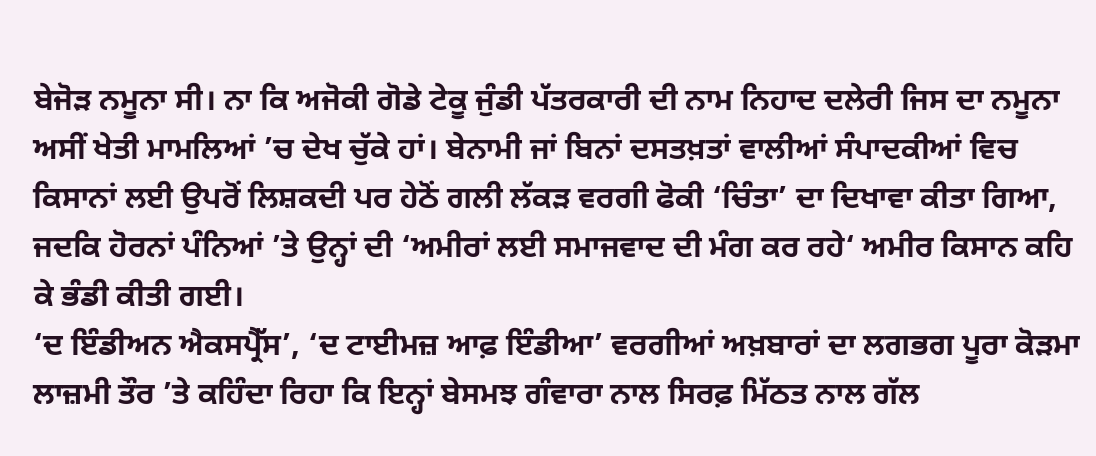ਬੇਜੋੜ ਨਮੂਨਾ ਸੀ। ਨਾ ਕਿ ਅਜੋਕੀ ਗੋਡੇ ਟੇਕੂ ਜੁੰਡੀ ਪੱਤਰਕਾਰੀ ਦੀ ਨਾਮ ਨਿਹਾਦ ਦਲੇਰੀ ਜਿਸ ਦਾ ਨਮੂਨਾ ਅਸੀਂ ਖੇਤੀ ਮਾਮਲਿਆਂ ’ਚ ਦੇਖ ਚੁੱਕੇ ਹਾਂ। ਬੇਨਾਮੀ ਜਾਂ ਬਿਨਾਂ ਦਸਤਖ਼ਤਾਂ ਵਾਲੀਆਂ ਸੰਪਾਦਕੀਆਂ ਵਿਚ ਕਿਸਾਨਾਂ ਲਈ ਉਪਰੋਂ ਲਿਸ਼ਕਦੀ ਪਰ ਹੇਠੋਂ ਗਲੀ ਲੱਕੜ ਵਰਗੀ ਫੋਕੀ ‘ਚਿੰਤਾ’ ਦਾ ਦਿਖਾਵਾ ਕੀਤਾ ਗਿਆ, ਜਦਕਿ ਹੋਰਨਾਂ ਪੰਨਿਆਂ ’ਤੇ ਉਨ੍ਹਾਂ ਦੀ ‘ਅਮੀਰਾਂ ਲਈ ਸਮਾਜਵਾਦ ਦੀ ਮੰਗ ਕਰ ਰਹੇ‘ ਅਮੀਰ ਕਿਸਾਨ ਕਹਿ ਕੇ ਭੰਡੀ ਕੀਤੀ ਗਈ।
‘ਦ ਇੰਡੀਅਨ ਐਕਸਪ੍ਰੈੱਸ’, ‘ਦ ਟਾਈਮਜ਼ ਆਫ਼ ਇੰਡੀਆ’ ਵਰਗੀਆਂ ਅਖ਼ਬਾਰਾਂ ਦਾ ਲਗਭਗ ਪੂਰਾ ਕੋੜਮਾ ਲਾਜ਼ਮੀ ਤੌਰ ’ਤੇ ਕਹਿੰਦਾ ਰਿਹਾ ਕਿ ਇਨ੍ਹਾਂ ਬੇਸਮਝ ਗੰਵਾਰਾ ਨਾਲ ਸਿਰਫ਼ ਮਿੱਠਤ ਨਾਲ ਗੱਲ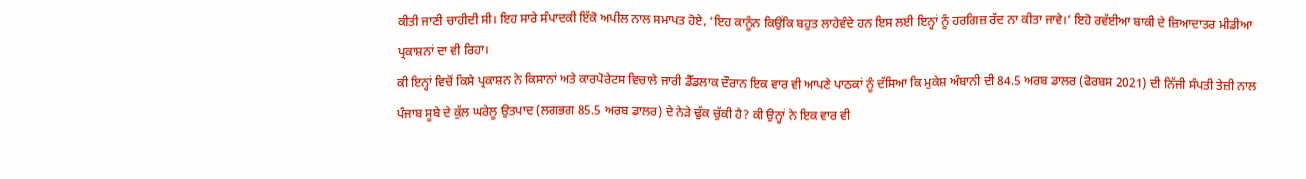ਕੀਤੀ ਜਾਣੀ ਚਾਹੀਦੀ ਸੀ। ਇਹ ਸਾਰੇ ਸੰਪਾਦਕੀ ਇੱਕੋ ਅਪੀਲ ਨਾਲ ਸਮਾਪਤ ਹੋਏ, ‘ਇਹ ਕਾਨੂੰਨ ਕਿਉਂਕਿ ਬਹੁਤ ਲਾਹੇਵੰਦੇ ਹਨ ਇਸ ਲਈ ਇਨ੍ਹਾਂ ਨੂੰ ਹਰਗਿਜ਼ ਰੱਦ ਨਾ ਕੀਤਾ ਜਾਵੇ।’ ਇਹੋ ਰਵੱਈਆ ਬਾਕੀ ਦੇ ਜ਼ਿਆਦਾਤਰ ਮੀਡੀਆ ਪ੍ਰਕਾਸ਼ਨਾਂ ਦਾ ਵੀ ਰਿਹਾ।
ਕੀ ਇਨ੍ਹਾਂ ਵਿਚੋਂ ਕਿਸੇ ਪ੍ਰਕਾਸ਼ਨ ਨੇ ਕਿਸਾਨਾਂ ਅਤੇ ਕਾਰਪੋਰੇਟਸ ਵਿਚਾਲੇ ਜਾਰੀ ਡੈੱਡਲਾਕ ਦੌਰਾਨ ਇਕ ਵਾਰ ਵੀ ਆਪਣੇ ਪਾਠਕਾਂ ਨੂੰ ਦੱਸਿਆ ਕਿ ਮੁਕੇਸ਼ ਅੰਬਾਨੀ ਦੀ 84.5 ਅਰਬ ਡਾਲਰ (ਫੋਰਬਸ 2021) ਦੀ ਨਿੱਜੀ ਸੰਪਤੀ ਤੇਜ਼ੀ ਨਾਲ ਪੰਜਾਬ ਸੂਬੇ ਦੇ ਕੁੱਲ ਘਰੇਲੂ ਉਤਪਾਦ (ਲਗਭਗ 85.5 ਅਰਬ ਡਾਲਰ) ਦੇ ਨੇੜੇ ਢੁੱਕ ਚੁੱਕੀ ਹੈ? ਕੀ ਉਨ੍ਹਾਂ ਨੇ ਇਕ ਵਾਰ ਵੀ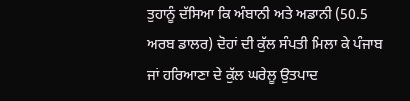ਤੁਹਾਨੂੰ ਦੱਸਿਆ ਕਿ ਅੰਬਾਨੀ ਅਤੇ ਅਡਾਨੀ (50.5 ਅਰਬ ਡਾਲਰ) ਦੋਹਾਂ ਦੀ ਕੁੱਲ ਸੰਪਤੀ ਮਿਲਾ ਕੇ ਪੰਜਾਬ ਜਾਂ ਹਰਿਆਣਾ ਦੇ ਕੁੱਲ ਘਰੇਲੂ ਉਤਪਾਦ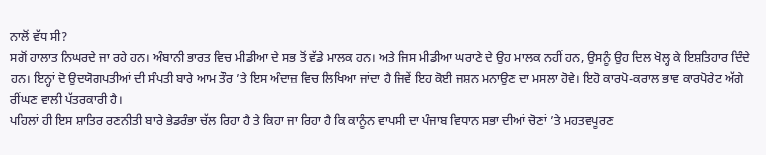ਨਾਲੋਂ ਵੱਧ ਸੀ?
ਸਗੋਂ ਹਾਲਾਤ ਨਿਘਰਦੇ ਜਾ ਰਹੇ ਹਨ। ਅੰਬਾਨੀ ਭਾਰਤ ਵਿਚ ਮੀਡੀਆ ਦੇ ਸਭ ਤੋਂ ਵੱਡੇ ਮਾਲਕ ਹਨ। ਅਤੇ ਜਿਸ ਮੀਡੀਆ ਘਰਾਣੇ ਦੇ ਉਹ ਮਾਲਕ ਨਹੀਂ ਹਨ, ਉਸਨੂੰ ਉਹ ਦਿਲ ਖੋਲ੍ਹ ਕੇ ਇਸ਼ਤਿਹਾਰ ਦਿੰਦੇ ਹਨ। ਇਨ੍ਹਾਂ ਦੋ ਉਦਯੋਗਪਤੀਆਂ ਦੀ ਸੰਪਤੀ ਬਾਰੇ ਆਮ ਤੌਰ ’ਤੇ ਇਸ ਅੰਦਾਜ਼ ਵਿਚ ਲਿਖਿਆ ਜਾਂਦਾ ਹੈ ਜਿਵੇਂ ਇਹ ਕੋਈ ਜਸ਼ਨ ਮਨਾਉਣ ਦਾ ਮਸਲਾ ਹੋਵੇ। ਇਹੋ ਕਾਰਪੋ-ਕਰਾਲ ਭਾਵ ਕਾਰਪੋਰੇਟ ਅੱਗੇ ਰੀਂਘਣ ਵਾਲੀ ਪੱਤਰਕਾਰੀ ਹੈ।
ਪਹਿਲਾਂ ਹੀ ਇਸ ਸ਼ਾਤਿਰ ਰਣਨੀਤੀ ਬਾਰੇ ਭੇਡਰੰਭਾ ਚੱਲ ਰਿਹਾ ਹੈ ਤੇ ਕਿਹਾ ਜਾ ਰਿਹਾ ਹੈ ਕਿ ਕਾਨੂੰਨ ਵਾਪਸੀ ਦਾ ਪੰਜਾਬ ਵਿਧਾਨ ਸਭਾ ਦੀਆਂ ਚੋਣਾਂ ’ਤੇ ਮਹਤਵਪੂਰਣ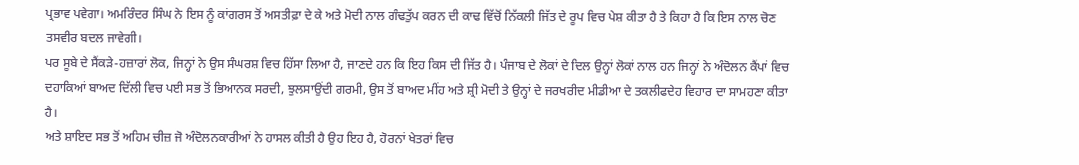ਪ੍ਰਭਾਵ ਪਵੇਗਾ। ਅਮਰਿੰਦਰ ਸਿੰਘ ਨੇ ਇਸ ਨੂੰ ਕਾਂਗਰਸ ਤੋਂ ਅਸਤੀਫ਼ਾ ਦੇ ਕੇ ਅਤੇ ਮੋਦੀ ਨਾਲ ਗੰਢਤੁੱਪ ਕਰਨ ਦੀ ਕਾਢ ਵਿੱਚੋਂ ਨਿੱਕਲੀ ਜਿੱਤ ਦੇ ਰੂਪ ਵਿਚ ਪੇਸ਼ ਕੀਤਾ ਹੈ ਤੇ ਕਿਹਾ ਹੈ ਕਿ ਇਸ ਨਾਲ ਚੋਣ ਤਸਵੀਰ ਬਦਲ ਜਾਵੇਗੀ।
ਪਰ ਸੂਬੇ ਦੇ ਸੈਂਕੜੇ-ਹਜ਼ਾਰਾਂ ਲੋਕ, ਜਿਨ੍ਹਾਂ ਨੇ ਉਸ ਸੰਘਰਸ਼ ਵਿਚ ਹਿੱਸਾ ਲਿਆ ਹੈ, ਜਾਣਦੇ ਹਨ ਕਿ ਇਹ ਕਿਸ ਦੀ ਜਿੱਤ ਹੈ। ਪੰਜਾਬ ਦੇ ਲੋਕਾਂ ਦੇ ਦਿਲ ਉਨ੍ਹਾਂ ਲੋਕਾਂ ਨਾਲ ਹਨ ਜਿਨ੍ਹਾਂ ਨੇ ਅੰਦੋਲਨ ਕੈਂਪਾਂ ਵਿਚ ਦਹਾਕਿਆਂ ਬਾਅਦ ਦਿੱਲੀ ਵਿਚ ਪਈ ਸਭ ਤੋਂ ਭਿਆਨਕ ਸਰਦੀ, ਝੁਲਸਾਉਂਦੀ ਗਰਮੀ, ਉਸ ਤੋਂ ਬਾਅਦ ਮੀਂਹ ਅਤੇ ਸ਼੍ਰੀ ਮੋਦੀ ਤੇ ਉਨ੍ਹਾਂ ਦੇ ਜਰਖਰੀਦ ਮੀਡੀਆ ਦੇ ਤਕਲੀਫਦੇਹ ਵਿਹਾਰ ਦਾ ਸਾਮਹਣਾ ਕੀਤਾ ਹੈ।
ਅਤੇ ਸ਼ਾਇਦ ਸਭ ਤੋਂ ਅਹਿਮ ਚੀਜ਼ ਜੋ ਅੰਦੋਲਨਕਾਰੀਆਂ ਨੇ ਹਾਸਲ ਕੀਤੀ ਹੈ ਉਹ ਇਹ ਹੈ, ਹੋਰਨਾਂ ਖੇਤਰਾਂ ਵਿਚ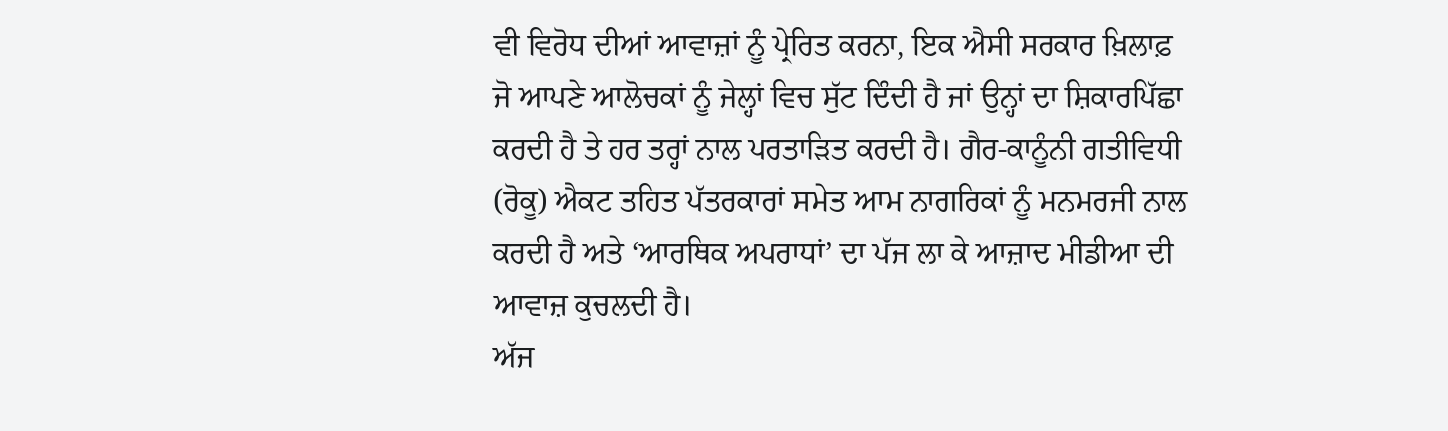ਵੀ ਵਿਰੋਧ ਦੀਆਂ ਆਵਾਜ਼ਾਂ ਨੂੰ ਪ੍ਰੇਰਿਤ ਕਰਨਾ, ਇਕ ਐਸੀ ਸਰਕਾਰ ਖ਼ਿਲਾਫ਼ ਜੋ ਆਪਣੇ ਆਲੋਚਕਾਂ ਨੂੰ ਜੇਲ੍ਹਾਂ ਵਿਚ ਸੁੱਟ ਦਿੰਦੀ ਹੈ ਜਾਂ ਉਨ੍ਹਾਂ ਦਾ ਸ਼ਿਕਾਰਪਿੱਛਾ ਕਰਦੀ ਹੈ ਤੇ ਹਰ ਤਰ੍ਹਾਂ ਨਾਲ ਪਰਤਾੜਿਤ ਕਰਦੀ ਹੈ। ਗੈਰ-ਕਾਨੂੰਨੀ ਗਤੀਵਿਧੀ (ਰੋਕੂ) ਐਕਟ ਤਹਿਤ ਪੱਤਰਕਾਰਾਂ ਸਮੇਤ ਆਮ ਨਾਗਰਿਕਾਂ ਨੂੰ ਮਨਮਰਜੀ ਨਾਲ ਕਰਦੀ ਹੈ ਅਤੇ ‘ਆਰਥਿਕ ਅਪਰਾਧਾਂ’ ਦਾ ਪੱਜ ਲਾ ਕੇ ਆਜ਼ਾਦ ਮੀਡੀਆ ਦੀ ਆਵਾਜ਼ ਕੁਚਲਦੀ ਹੈ।
ਅੱਜ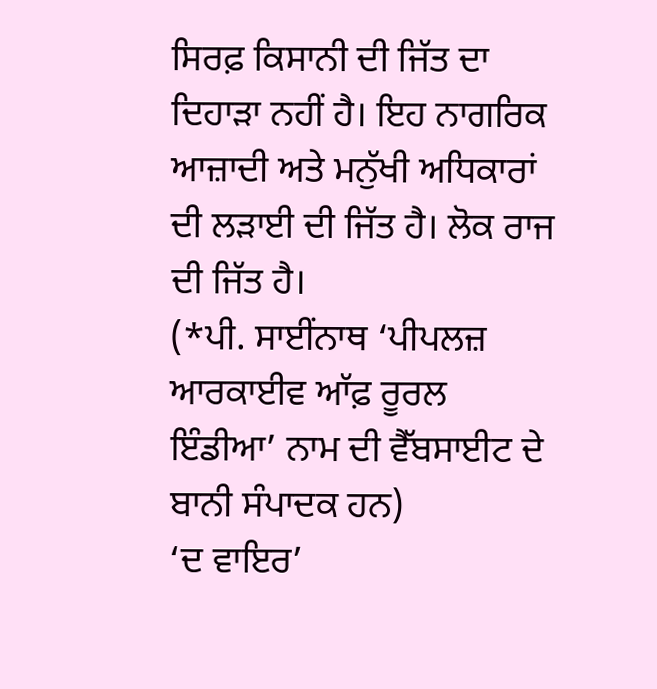ਸਿਰਫ਼ ਕਿਸਾਨੀ ਦੀ ਜਿੱਤ ਦਾ ਦਿਹਾੜਾ ਨਹੀਂ ਹੈ। ਇਹ ਨਾਗਰਿਕ ਆਜ਼ਾਦੀ ਅਤੇ ਮਨੁੱਖੀ ਅਧਿਕਾਰਾਂ ਦੀ ਲੜਾਈ ਦੀ ਜਿੱਤ ਹੈ। ਲੋਕ ਰਾਜ ਦੀ ਜਿੱਤ ਹੈ।
(*ਪੀ. ਸਾਈਂਨਾਥ ‘ਪੀਪਲਜ਼ ਆਰਕਾਈਵ ਆੱਫ਼ ਰੂਰਲ ਇੰਡੀਆ’ ਨਾਮ ਦੀ ਵੈੱਬਸਾਈਟ ਦੇ ਬਾਨੀ ਸੰਪਾਦਕ ਹਨ)
‘ਦ ਵਾਇਰ’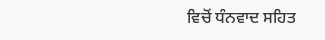ਵਿਚੋਂ ਧੰਨਵਾਦ ਸਹਿਤ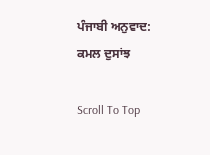ਪੰਜਾਬੀ ਅਨੁਵਾਦ: ਕਮਲ ਦੁਸਾਂਝ

Scroll To Top